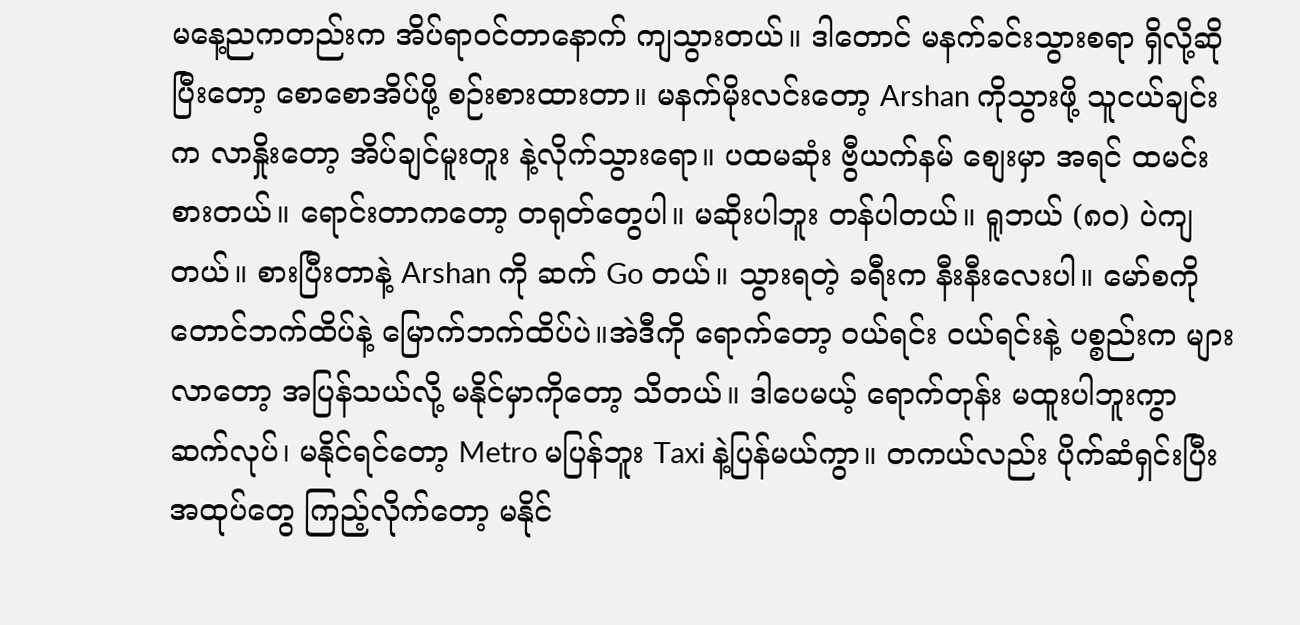မနေ့ညကတည်းက အိပ်ရာဝင်တာနောက် ကျသွားတယ်။ ဒါတောင် မနက်ခင်းသွားစရာ ရှိလို့ဆိုပြီးတော့ စောစောအိပ်ဖို့ စဉ်းစားထားတာ။ မနက်မိုးလင်းတော့ Arshan ကိုသွားဖို့ သူငယ်ချင်းက လာနှိုးတော့ အိပ်ချင်မူးတူး နဲ့လိုက်သွားရော။ ပထမဆုံး ဗွီယက်နမ် စျေးမှာ အရင် ထမင်းစားတယ်။ ရောင်းတာကတော့ တရုတ်တွေပါ။ မဆိုးပါဘူး တန်ပါတယ်။ ရူဘယ် (၈၀) ပဲကျတယ်။ စားပြီးတာနဲ့ Arshan ကို ဆက် Go တယ်။ သွားရတဲ့ ခရီးက နီးနီးလေးပါ။ မော်စကို တောင်ဘက်ထိပ်နဲ့ မြောက်ဘက်ထိပ်ပဲ။အဲဒီကို ရောက်တော့ ၀ယ်ရင်း ၀ယ်ရင်းနဲ့ ပစ္စည်းက များလာတော့ အပြန်သယ်လို့ မနိုင်မှာကိုတော့ သိတယ်။ ဒါပေမယ့် ရောက်တုန်း မထူးပါဘူးကွာ ဆက်လုပ်၊ မနိုင်ရင်တော့ Metro မပြန်ဘူး Taxi နဲ့ပြန်မယ်ကွာ။ တကယ်လည်း ပိုက်ဆံရှင်းပြီး အထုပ်တွေ ကြည့်လိုက်တော့ မနိုင်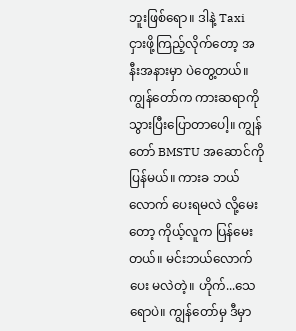ဘူးဖြစ်ရော။ ဒါနဲ့ Taxi ငှားဖို့ကြည့်လိုက်တော့ အနီးအနားမှာ ပဲတွေ့တယ်။ ကျွန်တော်က ကားဆရာကို သွားပြီးပြောတာပေါ့။ ကျွန်တော် BMSTU အဆောင်ကို ပြန်မယ်။ ကားခ ဘယ်လောက် ပေးရမလဲ လို့မေးတော့ ကိုယ့်လူက ပြန်မေးတယ်။ မင်းဘယ်လောက်ပေး မလဲတဲ့။ ဟိုက်...သေရောပဲ။ ကျွန်တော်မှ ဒီမှာ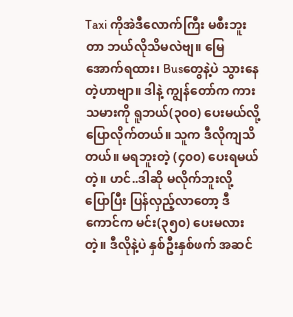Taxi ကိုအဲဒီလောက်ကြီး မစီးဘူးတာ ဘယ်လိုသိမလဲဗျ။ မြေအောက်ရထား၊ Busတွေနဲ့ပဲ သွားနေတဲ့ဟာဗျာ။ ဒါနဲ့ ကျွန်တော်က ကားသမားကို ရူဘယ်(၃၀၀) ပေးမယ်လို့ ပြောလိုက်တယ်။ သူက ဒီလိုကျသိတယ်။ မရဘူးတဲ့ (၄၀၀) ပေးရမယ်တဲ့။ ဟင်..ဒါဆို မလိုက်ဘူးလို့ ပြောပြီး ပြန်လှည့်လာတော့ ဒီကောင်က မင်း(၃၅၀) ပေးမလားတဲ့။ ဒီလိုနဲ့ပဲ နှစ်ဦးနှစ်ဖက် အဆင်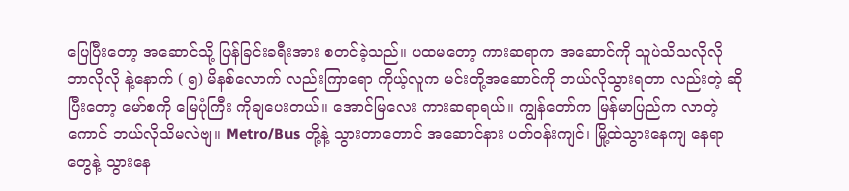ပြေပြီးတော့ အဆောင်သို့ ပြန်ခြင်းခရီးအား စတင်ခဲ့သည်။ ပထမတော့ ကားဆရာက အဆောင်ကို သူပဲသိသလိုလို ဘာလိုလို နဲ့နောက် ( ၅) မိနစ်လောက် လည်းကြာရော ကိုယ့်လူက မင်းတို့အဆောင်ကို ဘယ်လိုသွားရတာ လည်းတဲ့ ဆိုပြီးတော့ မော်စကို မြေပုံကြီး ကိုချပေးတယ်။ အောင်မြလေး ကားဆရာရယ်။ ကျွန်တော်က မြန်မာပြည်က လာတဲ့ကောင် ဘယ်လိုသိမလဲဗျ။ Metro/Bus တို့နဲ့ သွားတာတောင် အဆောင်နား ပတ်ဝန်းကျင်၊ မြို့ထဲသွားနေကျ နေရာတွေနဲ့ သွားနေ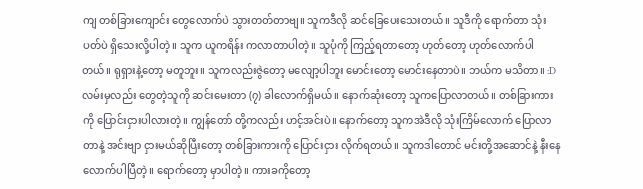ကျ တစ်ခြားကျောင်း တွေလောက်ပဲ သွားတတ်တာဗျ။ သူကဒီလို ဆင်ခြေပေးသေးတယ်။ သူဒီကို ရောက်တာ သုံးပတ်ပဲ ရှိသေးလို့ပါတဲ့။ သူက ယူကရိန်း ကလာတာပါတဲ့။ သူပုံကို ကြည့်ရတာတော့ ဟုတ်တော့ ဟုတ်လောက်ပါတယ်။ ရုရှားနဲ့တော့ မတူဘူး။ သူကလည်းဇွဲတော့ မလျော့ပါဘူး မောင်းတော့ မောင်းနေတာပဲ။ ဘယ်က မသိတာ။ :D လမ်းမှလည်း တွေတဲ့သူကို ဆင်းမေးတာ (၇) ခါလောက်ရှိမယ်။ နောက်ဆုံးတော့ သူကပြောလာတယ်။ တစ်ခြားကားကို ပြောင်းငှားပါလားတဲ့။ ကျွန်တော် တို့ကလည်း ဟင့်အင်းပဲ။ နောက်တော့ သူကအဲဒီလို သုံးကြိမ်လောက် ပြောလာတာနဲ့ အင်းဗျာ ငှားမယ်ဆိုပြီးတော့ တစ်ခြားကားကို ပြောင်းငှား လိုက်ရတယ်။ သူကဒါတောင် မင်းတို့အဆောင်နဲ့ နီးနေလောက်ပါပြီတဲ့။ ရောက်တော့ မှာပါတဲ့။ ကားခကိုတော့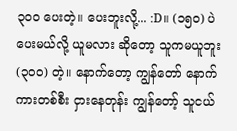၃၀၀ ပေးတဲ့။ ပေးဘူးလို့... :D။ (၁၅၀) ပဲပေးမယ်လို့ ယူမလား ဆိုတော့ သူကမယူဘူး (၃၀၀) တဲ့။ နောက်တော့ ကျွန်တော် နောက်ကားတစ်စီး ငှားနေတုန်း ကျွန်တော့် သူငယ်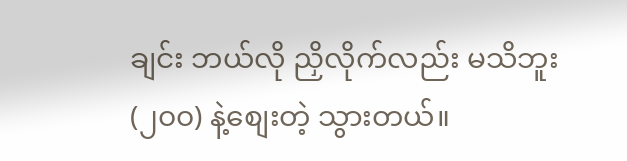ချင်း ဘယ်လို ညှိလိုက်လည်း မသိဘူး (၂၀၀) နဲ့စျေးတဲ့ သွားတယ်။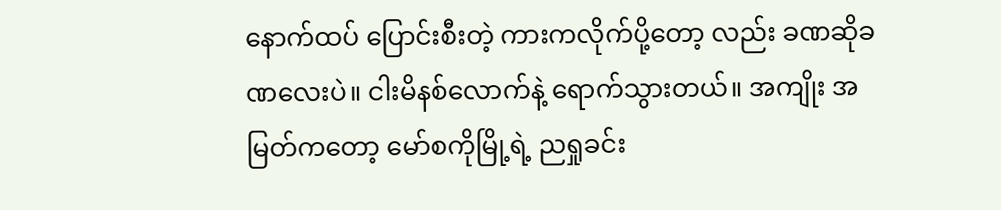နောက်ထပ် ပြောင်းစီးတဲ့ ကားကလိုက်ပို့တော့ လည်း ခဏဆိုခဏလေးပဲ။ ငါးမိနစ်လောက်နဲ့ ရောက်သွားတယ်။ အကျိုး အမြတ်ကတော့ မော်စကိုမြို့ရဲ့ ညရှုခင်း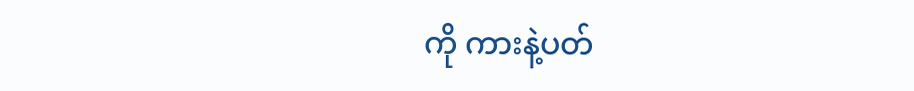ကို ကားနဲ့ပတ်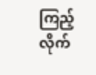ကြည့် လိုက်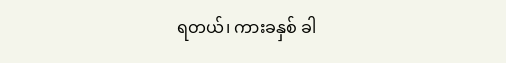ရတယ်၊ ကားခနှစ် ခါ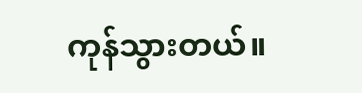ကုန်သွားတယ်။